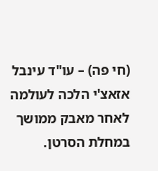(חי פה) – עו"ד עינבל אזאצ'י הלכה לעולמה לאחר מאבק ממושך במחלת הסרטן.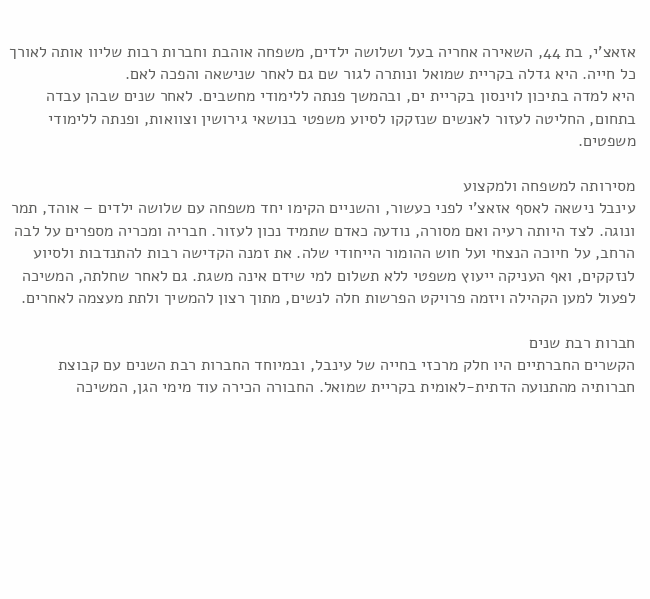אזאצ'י, בת 44, השאירה אחריה בעל ושלושה ילדים, משפחה אוהבת וחברות רבות שליוו אותה לאורך כל חייה. היא גדלה בקריית שמואל ונותרה לגור שם גם לאחר שנישאה והפכה לאם.
היא למדה בתיכון לוינסון בקריית ים, ובהמשך פנתה ללימודי מחשבים. לאחר שנים שבהן עבדה בתחום, החליטה לעזור לאנשים שנזקקו לסיוע משפטי בנושאי גירושין וצוואות, ופנתה ללימודי משפטים.

מסירותה למשפחה ולמקצוע
עינבל נישאה לאסף אזאצ'י לפני כעשור, והשניים הקימו יחד משפחה עם שלושה ילדים – אוהד, תמר ונוגה. לצד היותה רעיה ואם מסורה, נודעה כאדם שתמיד נכון לעזור. חבריה ומכריה מספרים על לבה הרחב, על חיוכה הנצחי ועל חוש ההומור הייחודי שלה. את זמנה הקדישה רבות להתנדבות ולסיוע לנזקקים, ואף העניקה ייעוץ משפטי ללא תשלום למי שידם אינה משגת. גם לאחר שחלתה, המשיכה לפעול למען הקהילה ויזמה פרויקט הפרשות חלה לנשים, מתוך רצון להמשיך ולתת מעצמה לאחרים.

חברות רבת שנים
הקשרים החברתיים היו חלק מרכזי בחייה של עינבל, ובמיוחד החברות רבת השנים עם קבוצת חברותיה מהתנועה הדתית-לאומית בקריית שמואל. החבורה הכירה עוד מימי הגן, המשיכה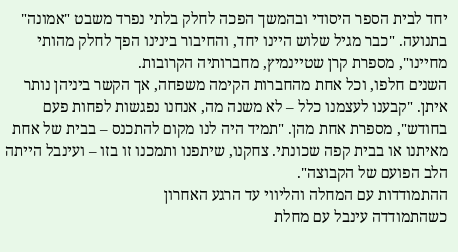יחד לבית הספר היסודי ובהמשך הפכה לחלק בלתי נפרד משבט "אמונה" בתנועה. "כבר מגיל שלוש היינו יחד, והחיבור בינינו הפך לחלק מהותי מחיינו", מספרת קרן שטיינמיץ, מחברותיה הקרובות.
השנים חלפו, וכל אחת מהחברות הקימה משפחה, אך הקשר ביניהן נותר איתן. "קבענו לעצמנו כלל – לא משנה מה, אנחנו נפגשות לפחות פעם בחודש", מספרת אחת מהן. "תמיד היה לנו מקום להתכנס – בבית של אחת מאיתנו או בבית קפה שכונתי. צחקנו, שיתפנו ותמכנו זו בזו – ועינבל הייתה הלב הפועם של הקבוצה".
ההתמודדות עם המחלה והליווי עד הרגע האחרון
כשהתמודדה עינבל עם מחלת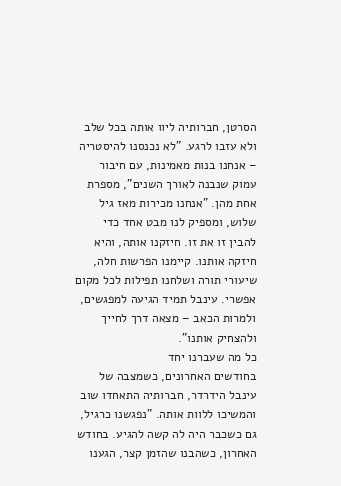הסרטן, חברותיה ליוו אותה בכל שלב ולא עזבו לרגע. "לא נכנסנו להיסטריה – אנחנו בנות מאמינות, עם חיבור עמוק שנבנה לאורך השנים", מספרת אחת מהן. "אנחנו מכירות מאז גיל שלוש, ומספיק לנו מבט אחד כדי להבין זו את זו. חיזקנו אותה, והיא חיזקה אותנו. קיימנו הפרשות חלה, שיעורי תורה ושלחנו תפילות לכל מקום אפשרי. עינבל תמיד הגיעה למפגשים, ולמרות הכאב – מצאה דרך לחייך ולהצחיק אותנו".
כל מה שעברנו יחד
בחודשים האחרונים, כשמצבה של עינבל הידרדר, חברותיה התאחדו שוב והמשיכו ללוות אותה. "נפגשנו כרגיל, גם כשכבר היה לה קשה להגיע. בחודש האחרון, כשהבנו שהזמן קצר, הגענו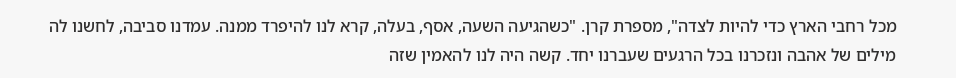מכל רחבי הארץ כדי להיות לצדה", מספרת קרן. "כשהגיעה השעה, אסף, בעלה, קרא לנו להיפרד ממנה. עמדנו סביבה, לחשנו לה מילים של אהבה ונזכרנו בכל הרגעים שעברנו יחד. קשה היה לנו להאמין שזה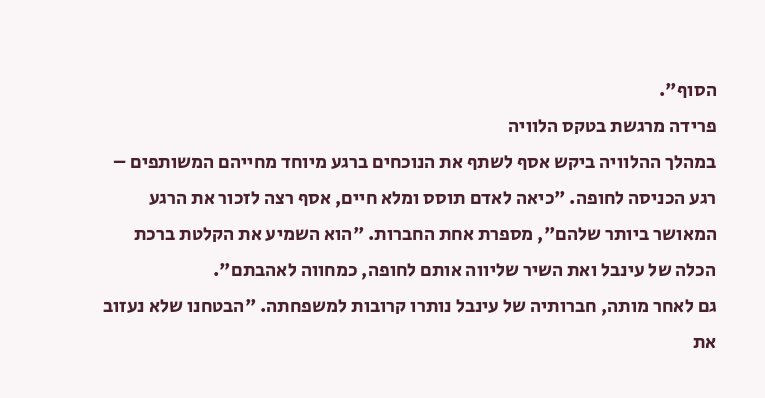הסוף".
פרידה מרגשת בטקס הלוויה
במהלך ההלוויה ביקש אסף לשתף את הנוכחים ברגע מיוחד מחייהם המשותפים – רגע הכניסה לחופה. "כיאה לאדם תוסס ומלא חיים, אסף רצה לזכור את הרגע המאושר ביותר שלהם", מספרת אחת החברות. "הוא השמיע את הקלטת ברכת הכלה של עינבל ואת השיר שליווה אותם לחופה, כמחווה לאהבתם".
גם לאחר מותה, חברותיה של עינבל נותרו קרובות למשפחתה. "הבטחנו שלא נעזוב את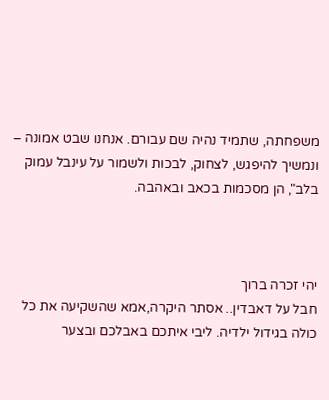משפחתה, שתמיד נהיה שם עבורם. אנחנו שבט אמונה – ונמשיך להיפגש, לצחוק, לבכות ולשמור על עינבל עמוק בלב", הן מסכמות בכאב ובאהבה.



יהי זכרה ברוך
חבל על דאבדין.. אסתר היקרה,אמא שהשקיעה את כל כולה בגידול ילדיה. ליבי איתכם באבלכם ובצער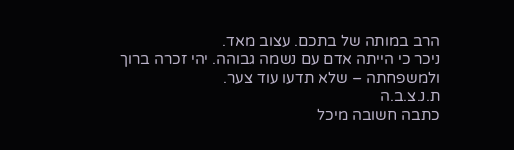הרב במותה של בתכם. עצוב מאד.
ניכר כי הייתה אדם עם נשמה גבוהה. יהי זכרה ברוך ולמשפחתה – שלא תדעו עוד צער.
ת.נ.צ.ב.ה
כתבה חשובה מיכל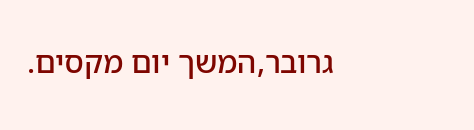גרובר,המשך יום מקסים.